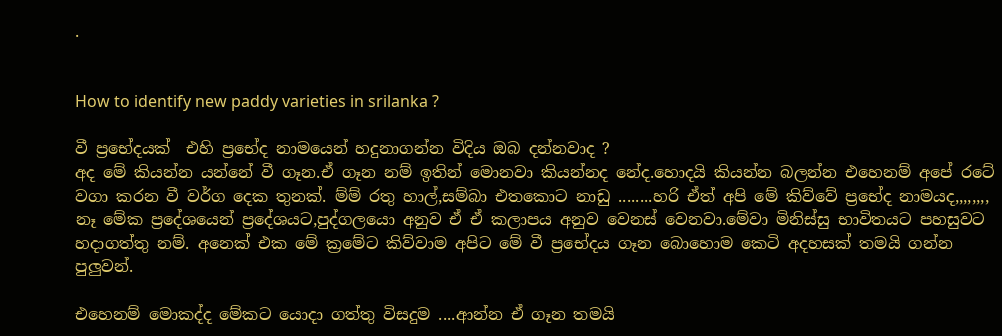.


How to identify new paddy varieties in srilanka ?

වී ප්‍රභේදයක්  එහි ප්‍රභේද නාමයෙන් හදුනාගන්න විදිය ඔබ දන්නවාද ?
අද මේ කියන්න යන්නේ වී ගෑන.ඒ ගෑන නම් ඉතින් මොනවා කියන්නද නේද.හොදයි කියන්න බලන්න එහෙනම් අපේ රටේ වගා කරන වී වර්ග දෙක තුනක්. ම්ම් රතු හාල්,සම්බා එතකොට නාඩු ........හරි ඒත් අපි මේ කිව්වේ ප්‍රභේද නාමයද,,,,,,,, නෑ මේක ප්‍රදේශයෙන් ප්‍රදේශයට,පුද්ගලයො අනුව ඒ ඒ කලාපය අනුව වෙනස් වෙනවා.මේවා මිනිස්සු භාවිතයට පහසුවට හදාගත්තු නම්. අනෙක් එක මේ ක්‍රමේට කිව්වාම අපිට මේ වී ප්‍රභේදය ගෑන බොහොම කෙටි අදහසක් තමයි ගන්න පුලුවන්.

එහෙනම් මොකද්ද මේකට යොදා ගත්තු විසදුම ....ආන්න ඒ ගෑන තමයි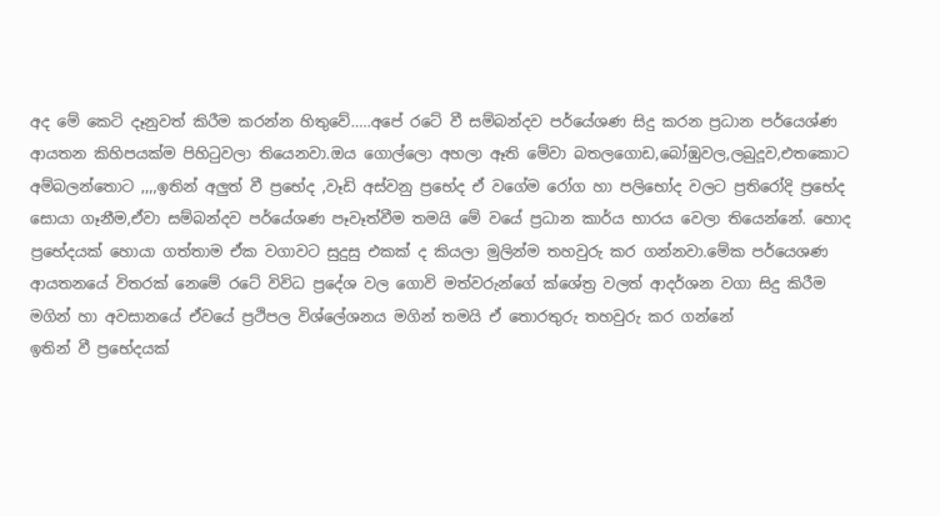අද මේ කෙටි දෑනුවත් කිරීම කරන්න හිතුවේ.....අපේ රටේ වී සම්බන්දව පර්යේශණ සිදු කරන ප්‍රධාන පර්යෙශ්ණ ආයතන කිහිපයක්ම පිහිටුවලා තියෙනවා.ඔය ගොල්ලො අහලා ඈති මේවා බතලගොඩ,බෝඹුවල,ලබුදූව,එතකොට අම්බලන්තොට ,,,,ඉතින් අලුත් වී ප්‍රභේද ,වෑඩි අස්වනු ප්‍රභේද ඒ වගේම රෝග හා පලිභෝද වලට ප්‍රතිරෝදි ප්‍රභේද සොයා ගෑනීම,ඒවා සම්බන්දව පර්යේශණ පෑවෑත්වීම තමයි මේ වයේ ප්‍රධාන කාර්ය භාරය වෙලා තියෙන්නේ. හොද ප්‍රභේදයක් හොයා ගත්තාම ඒක වගාවට සුදුසු එකක් ද කියලා මුලින්ම තහවුරු කර ගන්නවා.මේක පර්යෙශණ ආයතනයේ විතරක් නෙමේ රටේ විවිධ ප්‍රදේශ වල ගොවි මත්වරුන්ගේ ක්ශේත්‍ර වලත් ආදර්ශන වගා සිදු කිරීම මගින් හා අවසානයේ ඒවයේ ප්‍රථිපල විශ්ලේශනය මගින් තමයි ඒ තොරතුරු තහවුරු කර ගන්නේ
ඉතින් වී ප්‍රභේදයක්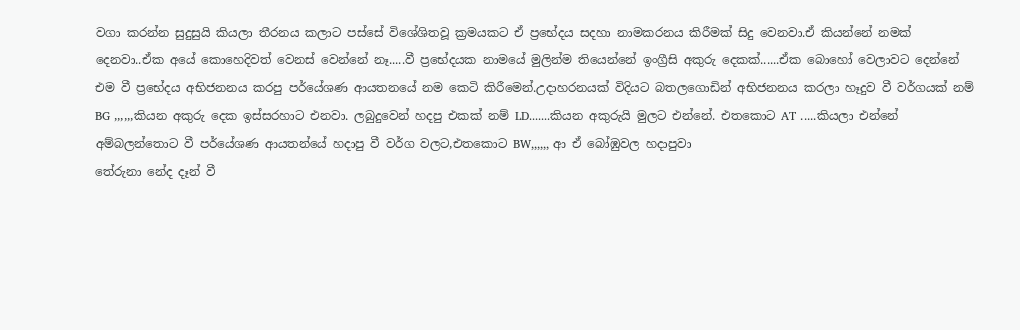වගා කරන්න සුදුසුයි කියලා තීරනය කලාට පස්සේ විශේශිතවූ ක්‍රමයකට ඒ ප්‍රභේදය සදහා නාමකරනය කිරීමක් සිදු වෙනවා.ඒ කියන්නේ නමක් දෙනවා..ඒක අයේ කොහෙදිවත් වෙනස් වෙන්නේ නෑ.....වී ප්‍රභේදයක නාමයේ මුලින්ම තියෙන්නේ ඉංග්‍රීසි අකුරු දෙකක්......ඒක බොහෝ වෙලාවට දෙන්නේ එම වී ප්‍රභේදය අභිජනනය කරපු පර්යේශණ ආයතනයේ නම කෙටි කිරීමෙන්.උදාහරනයක් විදියට බතලගොඩින් අභිජනනය කරලා හෑදුව වී වර්ගයක් නම් BG ,,,,,,කියන අකුරු දෙක ඉස්සරහාට එනවා. ලබුදුවෙන් හදපු එකක් නම් LD.......කියන අකුරුයි මුලට එන්නේ. එතකොට AT .....කියලා එන්නේ අම්බලන්තොට වී පර්යේශණ ආයතන්යේ හදාපු වී වර්ග වලට,එතකොට BW,,,,,, ආ ඒ බෝඹුවල හදාපුවා
තේරුනා නේද දෑන් වී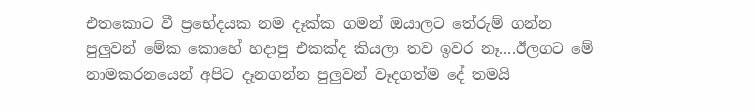එතකොට වී ප්‍රභේදයක නම දෑක්ක ගමන් ඔයාලට තේරුම් ගන්න පුලුවන් මේක කොහේ හදාපු එකක්ද කියලා තව ඉවර නෑ....ඊලගට මේ නාමකරනයෙන් අපිට දෑනගන්න පුලුවන් වෑදගත්ම දේ තමයි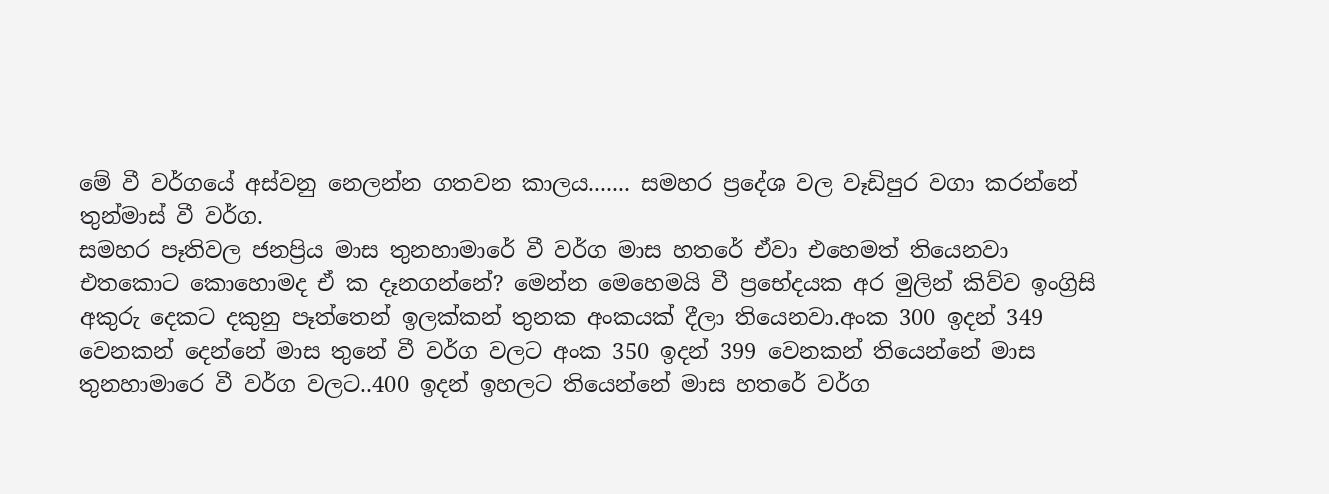මේ වී වර්ගයේ අස්වනු නෙලන්න ගතවන කාලය....... සමහර ප්‍රදේශ වල වෑඩිපුර වගා කරන්නේ තුන්මාස් වී වර්ග.
සමහර පෑතිවල ජනප්‍රිය මාස තුනහාමාරේ වී වර්ග මාස හතරේ ඒවා එහෙමත් තියෙනවා
එතකොට කොහොමද ඒ ක දෑනගන්නේ? මෙන්න මෙහෙමයි වී ප්‍රභේදයක අර මුලින් කිව්ව ඉංග්‍රිසි අකුරු දෙකට දකුනු පෑත්තෙන් ඉලක්කන් තුනක අංකයක් දීලා තියෙනවා.අංක 300 ඉදන් 349 වෙනකන් දෙන්නේ මාස තුනේ වී වර්ග වලට අංක 350 ඉදන් 399 වෙනකන් තියෙන්නේ මාස තුනහාමාරෙ වී වර්ග වලට..400 ඉදන් ඉහලට තියෙන්නේ මාස හතරේ වර්ග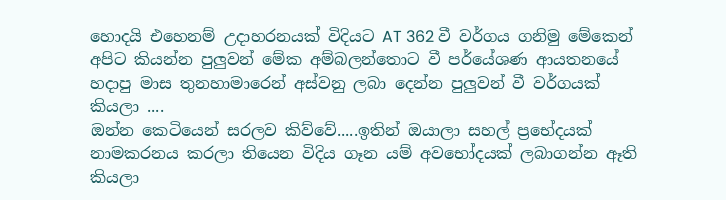හොදයි එහෙනම් උදාහරනයක් විදියට AT 362 වී වර්ගය ගනිමු මේකෙන් අපිට කියන්න පුලුවන් මේක අම්බලන්තොට වී පර්යේශණ ආයතනයේ හදාපු මාස තුනහාමාරෙන් අස්වනු ලබා දෙන්න පුලුවන් වී වර්ගයක් කියලා ....
ඔන්න කෙටියෙන් සරලව කිව්වේ.....ඉතින් ඔයාලා සහල් ප්‍රභේදයක් නාමකරනය කරලා තියෙන විදිය ගෑන යම් අවභෝදයක් ලබාගන්න ඈති කියලා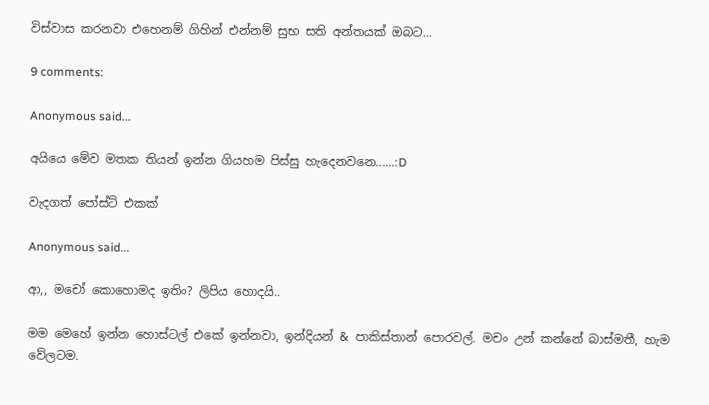විස්වාස කරනවා එහෙනම් ගිහින් එන්නම් සුභ සති අන්තයක් ඔබට...

9 comments:

Anonymous said...

අයියෙ මේව මතක තියන් ඉන්න ගියහම පිස්සු හැදෙනවනෙ......:D

වැදගත් පෝස්ට් එකක්

Anonymous said...

ආ,, මචෝ කොහොමද ඉතිං? ලිපිය හොදයි..

මම මෙහේ ඉන්න හොස්ටල් එකේ ඉන්නවා, ඉන්දියන් & පාකිස්තාන් පොරවල්. මචං උන් කන්නේ බාස්මතී, හැම වේලටම.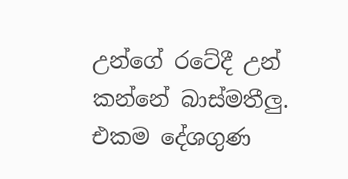උන්ගේ රටේදී උන් කන්නේ බාස්මතීලු. එකම දේශගුණ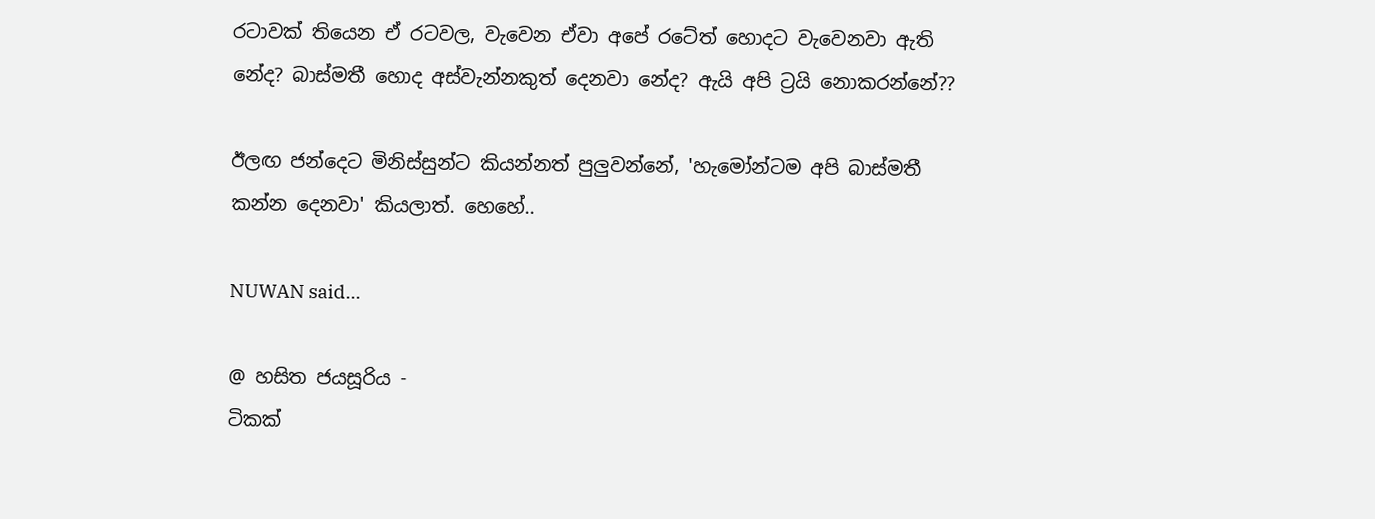රටාවක් තියෙන ඒ රටවල, වැවෙන ඒවා අපේ රටේත් හොදට වැවෙනවා ඇති නේද? බාස්මතී හොද අස්වැන්නකුත් දෙනවා නේද? ඇයි අපි ට්‍රයි නොකරන්නේ??

ඊලඟ ජන්දෙට මිනිස්සුන්ට කියන්නත් පුලුවන්නේ, 'හැමෝන්ටම අපි බාස්මතී කන්න දෙනවා' කියලාත්. හෙහේ..

NUWAN said...

@ හසිත ජයසූරිය -
ටිකක්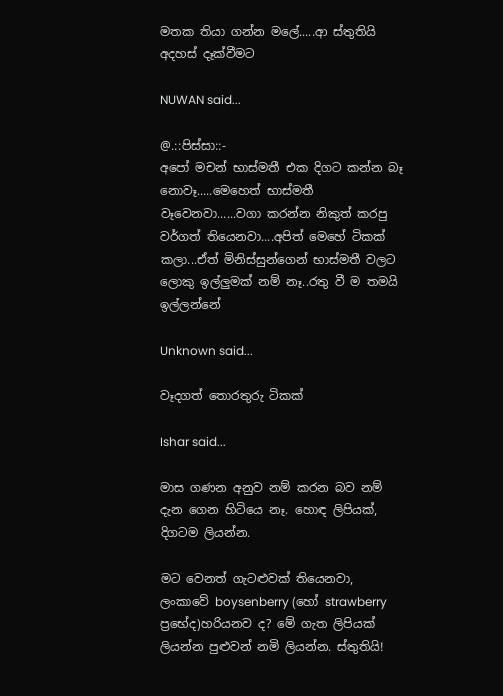මතක තියා ගන්න මලේ.....ආ ස්තුතියි අදහස් දෑක්වීමට

NUWAN said...

@.::පිස්සා::-
අපෝ මචන් භාස්මතී එක දිගට කන්න බෑ නොවෑ.....මෙහෙත් භාස්මතී වෑවෙනවා......වගා කරන්න නිකුත් කරපු වර්ගත් තියෙනවා....අපිත් මෙහේ ටිකක් කලා...ඒත් මිනිස්සුන්ගෙන් භාස්මතී වලට ලොකු ඉල්ලුමක් නම් නෑ..රතු වී ම තමයි ඉල්ලන්නේ

Unknown said...

වෑදගත් තොරතුරු ටිකක්

Ishar said...

මාස ගණන අනුව නම් කරන බව නම් දැන ගෙන හිටියෙ නෑ. හොඳ ලිපියක්, දිගටම ලියන්න.

මට වෙනත් ගැටළුවක් තියෙනවා, ලංකාවේ boysenberry (හෝ strawberry ප්‍රභේද)හරියනව ද? මේ ගැත ලිපියක් ලියන්න පුළුවන් නමි ලියන්න. ස්තුතියි!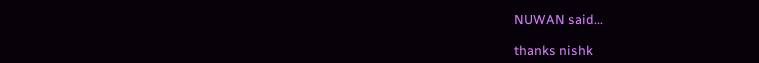NUWAN said...

thanks nishk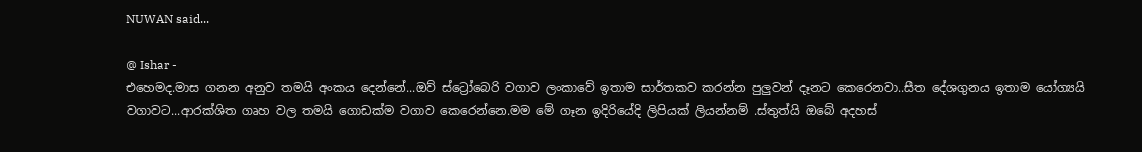NUWAN said...

@ Ishar -
එහෙමද.මාස ගනන අනුව තමයි අංකය දෙන්නේ...ඔව් ස්ට්‍රෝබෙරි වගාව ලංකාවේ ඉතාම සාර්තකව කරන්න පුලුවන් දෑනට කෙරෙනවා..සීත දේශගුනය ඉතාම යෝග්‍යයි වගාවට...ආරක්ශිත ගෘහ වල තමයි ගොඩක්ම වගාව කෙරෙන්නෙ.මම මේ ගෑන ඉදිරියේදි ලිපියක් ලියන්නම් .ස්තුත්යි ඔබේ අදහස්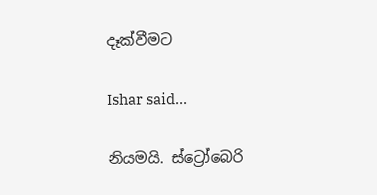දෑක්වීමට

Ishar said...

නියමයි. ස්ට්‍රෝබෙරි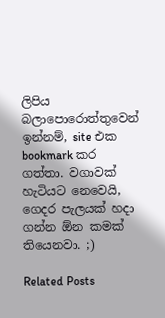ලිපිය බලාපොරොත්තුවෙන් ඉන්නම්, site එක bookmark කර ගත්තා. වගාවක් හැටියට නෙවෙයි, ගෙදර පැලයක් හදා ගන්න ඕන කමක් තියෙනවා. ;)

Related Posts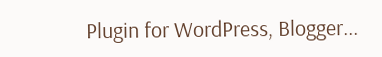Plugin for WordPress, Blogger...